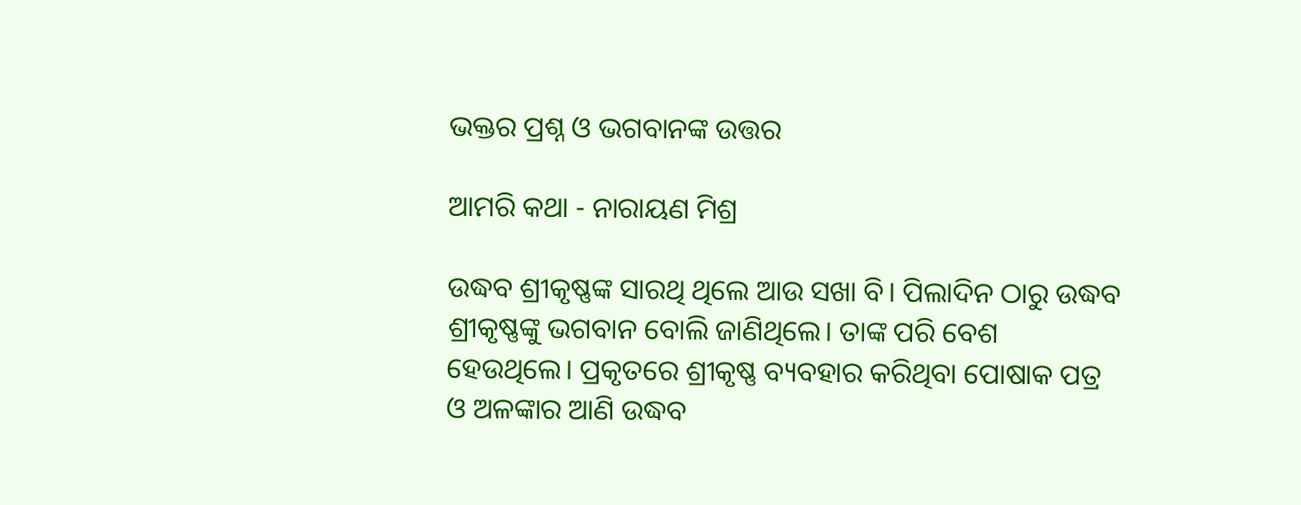ଭକ୍ତର ପ୍ରଶ୍ନ ଓ ଭଗବାନଙ୍କ ଉତ୍ତର

ଆମରି କଥା - ନାରାୟଣ ମିଶ୍ର

ଉଦ୍ଧବ ଶ୍ରୀକୃଷ୍ଣଙ୍କ ସାରଥି ଥିଲେ ଆଉ ସଖା ବି। ପିଲାଦିନ ଠାରୁ ଉଦ୍ଧବ ଶ୍ରୀକୃଷ୍ଣଙ୍କୁ ଭଗବାନ ବୋଲି ଜାଣିଥିଲେ। ତାଙ୍କ ପରି ବେଶ ହେଉଥିଲେ। ପ୍ରକୃତରେ ଶ୍ରୀକୃଷ୍ଣ ବ୍ୟବହାର କରିଥିବା ପୋଷାକ ପତ୍ର ଓ ଅଳଙ୍କାର ଆଣି ଉଦ୍ଧବ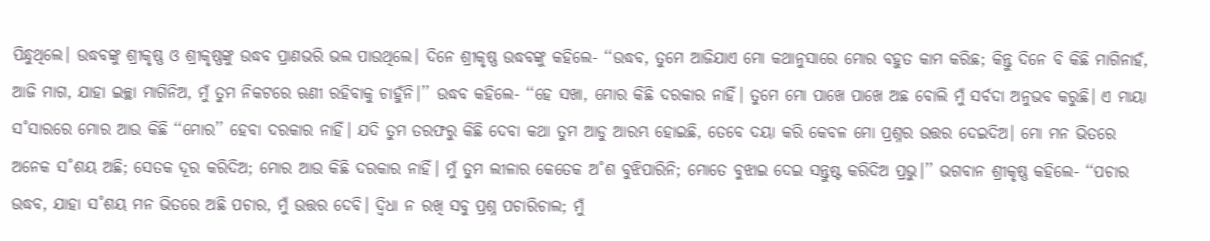ପିନ୍ଧୁଥିଲେ। ଉଦ୍ଧବଙ୍କୁ ଶ୍ରୀକୃଷ୍ଣ ଓ ଶ୍ରୀକୃଷ୍ଣଙ୍କୁ ଉଦ୍ଧବ ପ୍ରାଣଭରି ଭଲ ପାଉଥିଲେ। ଦିନେ ଶ୍ରୀକୃଷ୍ଣ ଉଦ୍ଧବଙ୍କୁ କହିଲେ- ‘‘ଉଦ୍ଧବ, ତୁମେ ଆଜିଯାଏ ମୋ କଥାନୁସାରେ ମୋର ବହୁତ କାମ କରିଛ; କିନ୍ତୁ ଦିନେ ବି କିଛି ମାଗିନାହଁ, ଆଜି ମାଗ, ଯାହା ଇଚ୍ଛା ମାଗିନିଅ, ମୁଁ ତୁମ ନିକଟରେ ଋଣୀ ରହିବାକୁ ଚାହୁଁନି।’’ ଉଦ୍ଧବ କହିଲେ- ‘‘ହେ ସଖା, ମୋର କିଛି ଦରକାର ନାହିଁ। ତୁମେ ମୋ ପାଖେ ପାଖେ ଅଛ ବୋଲି ମୁଁ ସର୍ବଦା ଅନୁଭବ କରୁଛି। ଏ ମାୟା ସ˚ସାରରେ ମୋର ଆଉ କିଛି ‘‘ମୋର’’ ହେବା ଦରକାର ନାହିଁ। ଯଦି ତୁମ ତରଫରୁ କିଛି ଦେବା କଥା ତୁମ ଆଡୁ ଆରମ୍ଭ ହୋଇଛି, ତେବେ ଦୟା କରି କେବଳ ମୋ ପ୍ରଶ୍ନର ଉତ୍ତର ଦେଇଦିଅ। ମୋ ମନ ଭିତରେ ଅନେକ ସ˚ଶୟ ଅଛି; ସେତକ ଦୂର କରିଦିଅ; ମୋର ଆଉ କିଛି ଦରକାର ନାହିଁ। ମୁଁ ତୁମ ଲୀଳାର କେତେକ ଅ˚ଶ ବୁଝିପାରିନି; ମୋତେ ବୁଝାଇ ଦେଇ ସନ୍ତୁଷ୍ଟ କରିଦିଅ ପ୍ରଭୁ।’’ ଭଗବାନ ଶ୍ରୀକୃଷ୍ଣ କହିଲେ- ‘‘ପଚାର ଉଦ୍ଧବ, ଯାହା ସ˚ଶୟ ମନ ଭିତରେ ଅଛି ପଚାର, ମୁଁ ଉତ୍ତର ଦେବି। ଦ୍ବିଧା ନ ରଖି ସବୁ ପ୍ରଶ୍ନ ପଚାରିଚାଲ; ମୁଁ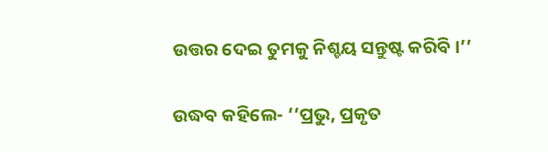ଉତ୍ତର ଦେଇ ତୁମକୁ ନିଶ୍ଚୟ ସନ୍ତୁଷ୍ଟ କରିବି।’’

ଉଦ୍ଧବ କହିଲେ- ‘‘ପ୍ରଭୁ, ପ୍ରକୃତ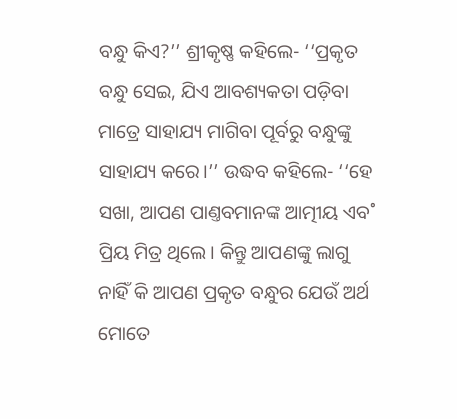ବନ୍ଧୁ କିଏ?’’ ଶ୍ରୀକୃଷ୍ଣ କହିଲେ- ‘‘ପ୍ରକୃତ ବନ୍ଧୁ ସେଇ, ଯିଏ ଆବଶ୍ୟକତା ପଡ଼ିବା ମାତ୍ରେ ସାହାଯ୍ୟ ମାଗିବା ପୂର୍ବରୁ ବନ୍ଧୁଙ୍କୁ ସାହାଯ୍ୟ କରେ।’’ ଉଦ୍ଧବ କହିଲେ- ‘‘ହେ ସଖା, ଆପଣ ପାଣ୍ତବମାନଙ୍କ ଆତ୍ମୀୟ ଏବ˚ ପ୍ରିୟ ମିତ୍ର ଥିଲେ। କିନ୍ତୁ ଆପଣଙ୍କୁ ଲାଗୁ ନାହିଁ କି ଆପଣ ପ୍ରକୃତ ବନ୍ଧୁର ଯେଉଁ ଅର୍ଥ ମୋତେ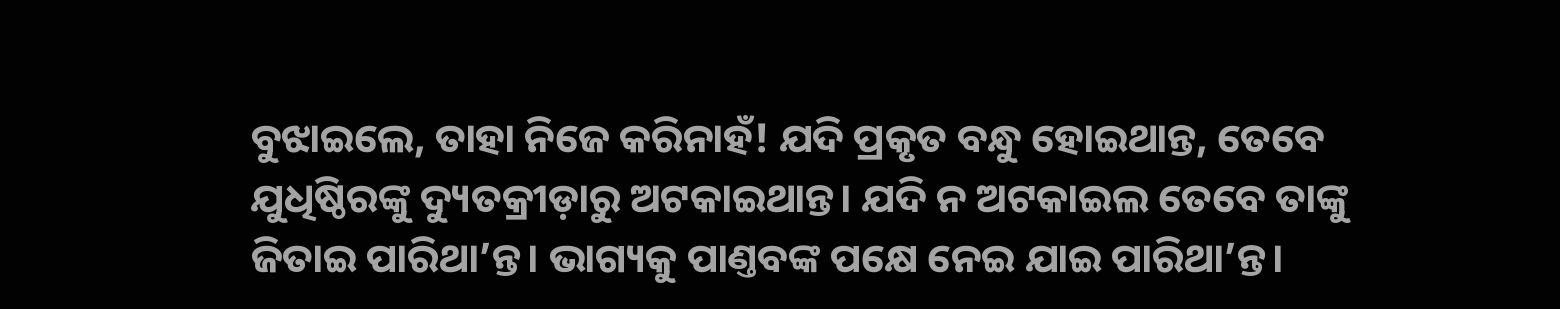ବୁଝାଇଲେ, ତାହା ନିଜେ କରିନାହଁ! ଯଦି ପ୍ରକୃତ ବନ୍ଧୁ ହୋଇଥାନ୍ତ, ତେବେ ଯୁଧିଷ୍ଠିରଙ୍କୁ ଦ୍ୟୁତକ୍ରୀଡ଼ାରୁ ଅଟକାଇଥାନ୍ତ। ଯଦି ନ ଅଟକାଇଲ ତେବେ ତାଙ୍କୁ ଜିତାଇ ପାରିଥା’ନ୍ତ। ଭାଗ୍ୟକୁ ପାଣ୍ତବଙ୍କ ପକ୍ଷେ ନେଇ ଯାଇ ପାରିଥା’ନ୍ତ।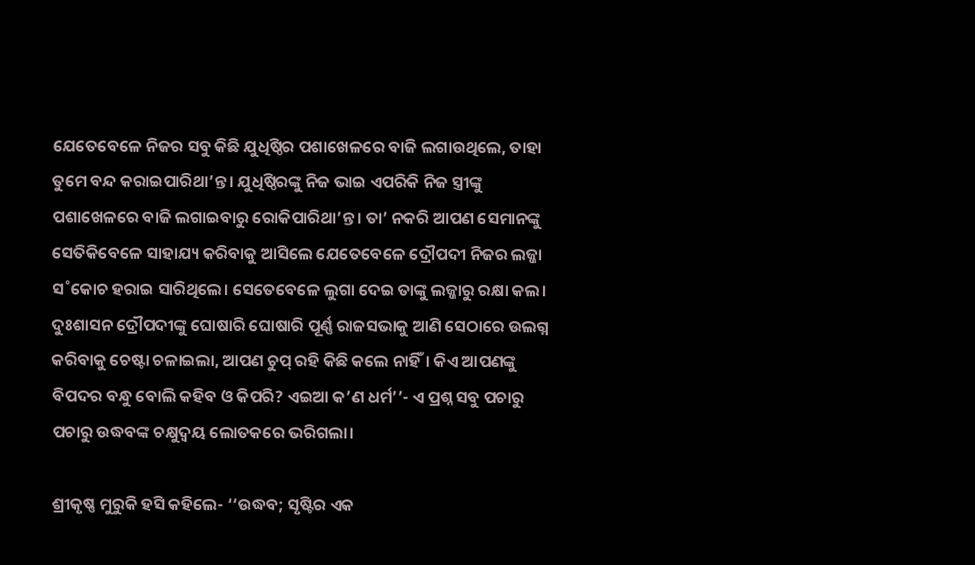ଯେତେବେଳେ ନିଜର ସବୁ କିଛି ଯୁଧିଷ୍ଠିର ପଶାଖେଳରେ ବାଜି ଲଗାଉଥିଲେ, ତାହା ତୁମେ ବନ୍ଦ କରାଇପାରିଥା’ନ୍ତ। ଯୁଧିଷ୍ଠିରଙ୍କୁ ନିଜ ଭାଇ ଏପରିକି ନିଜ ସ୍ତ୍ରୀଙ୍କୁ ପଶାଖେଳରେ ବାଜି ଲଗାଇବାରୁ ରୋକିପାରିଥା’ନ୍ତ। ତା’ ନକରି ଆପଣ ସେମାନଙ୍କୁ ସେତିକିବେଳେ ସାହାଯ୍ୟ କରିବାକୁ ଆସିଲେ ଯେତେବେଳେ ଦ୍ରୌପଦୀ ନିଜର ଲଜ୍ଜା ସ˚କୋଚ ହରାଇ ସାରିଥିଲେ। ସେତେବେଳେ ଲୁଗା ଦେଇ ତାଙ୍କୁ ଲଜ୍ଜାରୁ ରକ୍ଷା କଲ। ଦୁଃଶାସନ ଦ୍ରୌପଦୀଙ୍କୁ ଘୋଷାରି ଘୋଷାରି ପୂର୍ଣ୍ଣ ରାଜସଭାକୁ ଆଣି ସେଠାରେ ଉଲଗ୍ନ କରିବାକୁ ଚେଷ୍ଟା ଚଳାଇଲା, ଆପଣ ଚୁପ୍‌ ରହି କିଛି କଲେ ନାହିଁ। କିଏ ଆପଣଙ୍କୁ ବିପଦର ବନ୍ଧୁ ବୋଲି କହିବ ଓ କିପରି? ଏଇଆ କ’ଣ ଧର୍ମ’’- ଏ ପ୍ରଶ୍ନ ସବୁ ପଚାରୁ ପଚାରୁ ଉଦ୍ଧବଙ୍କ ଚକ୍ଷୁଦ୍ବୟ ଲୋତକରେ ଭରିଗଲା।

ଶ୍ରୀକୃଷ୍ଣ ମୁରୁକି ହସି କହିଲେ- ‘‘ଉଦ୍ଧବ; ସୃଷ୍ଟିର ଏକ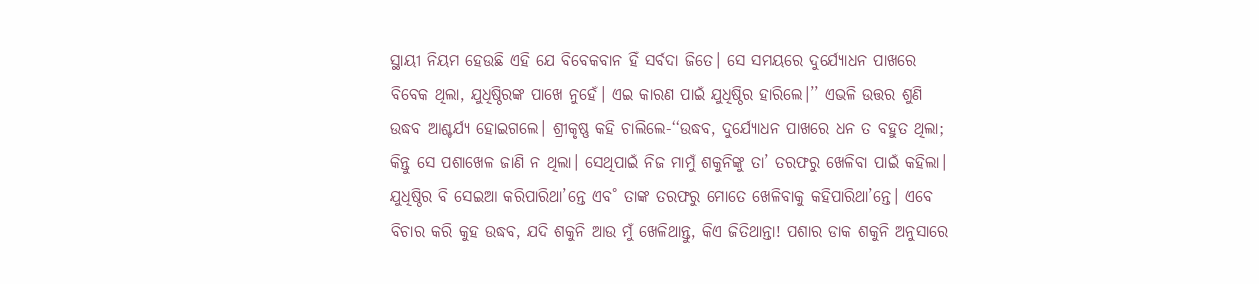ସ୍ଥାୟୀ ନିୟମ ହେଉଛି ଏହି ଯେ ବିବେକବାନ ହିଁ ସର୍ବଦା ଜିତେ। ସେ ସମୟରେ ଦୁର୍ଯ୍ୟୋଧନ ପାଖରେ ବିବେକ ଥିଲା, ଯୁଧିଷ୍ଠିରଙ୍କ ପାଖେ ନୁହେଁ। ଏଇ କାରଣ ପାଇଁ ଯୁଧିଷ୍ଠିର ହାରିଲେ।’’ ଏଭଳି ଉତ୍ତର ଶୁଣି ଉଦ୍ଧବ ଆଶ୍ଚର୍ଯ୍ୟ ହୋଇଗଲେ। ଶ୍ରୀକୃଷ୍ଣ କହି ଚାଲିଲେ-‘‘ଉଦ୍ଧବ, ଦୁର୍ଯ୍ୟୋଧନ ପାଖରେ ଧନ ତ ବହୁତ ଥିଲା; କିନ୍ତୁ ସେ ପଶାଖେଳ ଜାଣି ନ ଥିଲା। ସେଥିପାଇଁ ନିଜ ମାମୁଁ ଶକୁନିଙ୍କୁ ତା’ ତରଫରୁ ଖେଳିବା ପାଇଁ କହିଲା। ଯୁଧିଷ୍ଠିର ବି ସେଇଆ କରିପାରିଥା’ନ୍ତେ ଏବ˚ ତାଙ୍କ ତରଫରୁ ମୋତେ ଖେଳିବାକୁ କହିପାରିଥା’ନ୍ତେ। ଏବେ ବିଚାର କରି କୁହ ଉଦ୍ଧବ, ଯଦି ଶକୁନି ଆଉ ମୁଁ ଖେଳିଥାନ୍ତୁ, କିଏ ଜିତିଥାନ୍ତା! ପଶାର ଡାକ ଶକୁନି ଅନୁସାରେ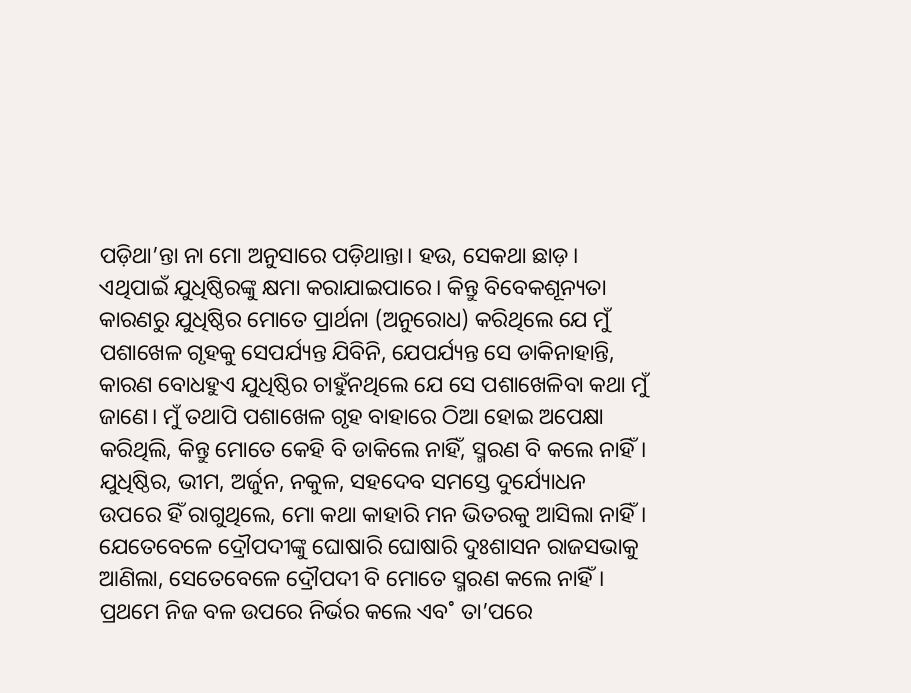ପଡ଼ିଥା’ନ୍ତା ନା ମୋ ଅନୁସାରେ ପଡ଼ିଥାନ୍ତା। ହଉ, ସେକଥା ଛାଡ଼। ଏଥିପାଇଁ ଯୁଧିଷ୍ଠିରଙ୍କୁ କ୍ଷମା କରାଯାଇପାରେ। କିନ୍ତୁ ବିବେକଶୂନ୍ୟତା କାରଣରୁ ଯୁଧିଷ୍ଠିର ମୋତେ ପ୍ରାର୍ଥନା (ଅନୁରୋଧ) କରିଥିଲେ ଯେ ମୁଁ ପଶାଖେଳ ଗୃହକୁ ସେପର୍ଯ୍ୟନ୍ତ ଯିବିନି, ଯେପର୍ଯ୍ୟନ୍ତ ସେ ଡାକିନାହାନ୍ତି, କାରଣ ବୋଧହୁଏ ଯୁଧିଷ୍ଠିର ଚାହୁଁନଥିଲେ ଯେ ସେ ପଶାଖେଳିବା କଥା ମୁଁ ଜାଣେ। ମୁଁ ତଥାପି ପଶାଖେଳ ଗୃହ ବାହାରେ ଠିଆ ହୋଇ ଅପେକ୍ଷା କରିଥିଲି, କିନ୍ତୁ ମୋତେ କେହି ବି ଡାକିଲେ ନାହିଁ, ସ୍ମରଣ ବି କଲେ ନାହିଁ। ଯୁଧିଷ୍ଠିର, ଭୀମ, ଅର୍ଜୁନ, ନକୁଳ, ସହଦେବ ସମସ୍ତେ ଦୁର୍ଯ୍ୟୋଧନ ଉପରେ ହିଁ ରାଗୁଥିଲେ, ମୋ କଥା କାହାରି ମନ ଭିତରକୁ ଆସିଲା ନାହିଁ। ଯେତେବେଳେ ଦ୍ରୌପଦୀଙ୍କୁ ଘୋଷାରି ଘୋଷାରି ଦୁଃଶାସନ ରାଜସଭାକୁ ଆଣିଲା, ସେତେବେଳେ ଦ୍ରୌପଦୀ ବି ମୋତେ ସ୍ମରଣ କଲେ ନାହିଁ। ପ୍ରଥମେ ନିଜ ବଳ ଉପରେ ନିର୍ଭର କଲେ ଏବ˚ ତା’ପରେ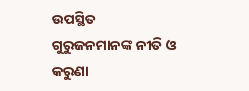ଉପସ୍ଥିତ ଗୁରୁଜନମାନଙ୍କ ନୀତି ଓ କରୁଣା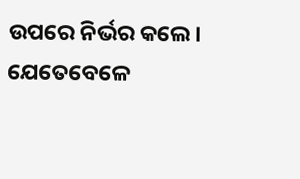ଉପରେ ନିର୍ଭର କଲେ। ଯେତେବେଳେ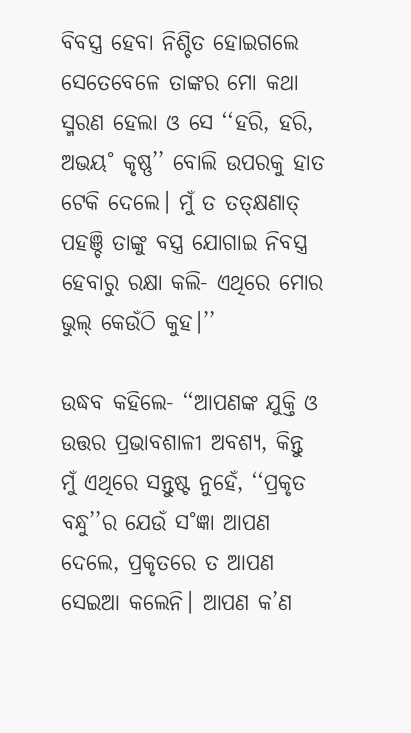ବିବସ୍ତ୍ର ହେବା ନିଶ୍ଚିତ ହୋଇଗଲେ ସେତେବେଳେ ତାଙ୍କର ମୋ କଥା ସ୍ମରଣ ହେଲା ଓ ସେ ‘‘ହରି, ହରି, ଅଭୟ˚ କୃଷ୍ଣ’’ ବୋଲି ଉପରକୁ ହାତ ଟେକି ଦେଲେ। ମୁଁ ତ ତତ୍‌କ୍ଷଣାତ୍‌ ପହଞ୍ଚି ତାଙ୍କୁ ବସ୍ତ୍ର ଯୋଗାଇ ନିବସ୍ତ୍ର ହେବାରୁ ରକ୍ଷା କଲି- ଏଥିରେ ମୋର ଭୁଲ୍‌ କେଉଁଠି କୁହ।’’

ଉଦ୍ଧବ କହିଲେ- ‘‘ଆପଣଙ୍କ ଯୁକ୍ତି ଓ ଉତ୍ତର ପ୍ରଭାବଶାଳୀ ଅବଶ୍ୟ, କିନ୍ତୁ ମୁଁ ଏଥିରେ ସନ୍ତୁଷ୍ଟ ନୁହେଁ, ‘‘ପ୍ରକୃତ ବନ୍ଧୁ’’ର ଯେଉଁ ସ˚ଜ୍ଞା ଆପଣ ଦେଲେ, ପ୍ରକୃତରେ ତ ଆପଣ ସେଇଆ କଲେନି। ଆପଣ କ’ଣ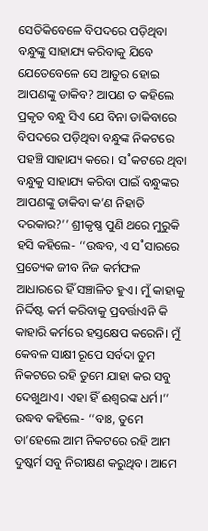ସେତିକିବେଳେ ବିପଦରେ ପଡ଼ିଥିବା ବନ୍ଧୁଙ୍କୁ ସାହାଯ୍ୟ କରିବାକୁ ଯିବେ ଯେତେବେଳେ ସେ ଆତୁର ହୋଇ ଆପଣଙ୍କୁ ଡାକିବ? ଆପଣ ତ କହିଲେ ପ୍ରକୃତ ବନ୍ଧୁ ସିଏ ଯେ ବିନା ଡାକିବାରେ ବିପଦରେ ପଡ଼ିଥିବା ବନ୍ଧୁଙ୍କ ନିକଟରେ ପହଞ୍ଚି ସାହାଯ୍ୟ କରେ। ସ˚କଟରେ ଥିବା ବନ୍ଧୁକୁ ସାହାଯ୍ୟ କରିବା ପାଇଁ ବନ୍ଧୁଙ୍କର ଆପଣଙ୍କୁ ଡାକିବା କ’ଣ ନିହାତି ଦରକାର?’’ ଶ୍ରୀକୃଷ୍ଣ ପୁଣି ଥରେ ମୁରୁକି ହସି କହିଲେ- ‘‘ଉଦ୍ଧବ, ଏ ସ˚ସାରରେ ପ୍ରତ୍ୟେକ ଜୀବ ନିଜ କର୍ମଫଳ ଆଧାରରେ ହିଁ ସଞ୍ଚାଳିତ ହୁଏ। ମୁଁ କାହାକୁ ନିର୍ଦ୍ଦିଷ୍ଟ କର୍ମ କରିବାକୁ ପ୍ରବର୍ତ୍ତାଏନି କି କାହାରି କର୍ମରେ ହସ୍ତକ୍ଷେପ କରେନି। ମୁଁ କେବଳ ସାକ୍ଷୀ ରୂପେ ସର୍ବଦା ତୁମ ନିକଟରେ ରହି ତୁମେ ଯାହା କର ସବୁ ଦେଖୁଥାଏ। ଏହା ହିଁ ଈଶ୍ବରଙ୍କ ଧର୍ମ।’’ ଉଦ୍ଧବ କହିଲେ- ‘‘ବାଃ, ତୁମେ ତା’ହେଲେ ଆମ ନିକଟରେ ରହି ଆମ ଦୁଷ୍କର୍ମ ସବୁ ନିରୀକ୍ଷଣ କରୁଥିବ। ଆମେ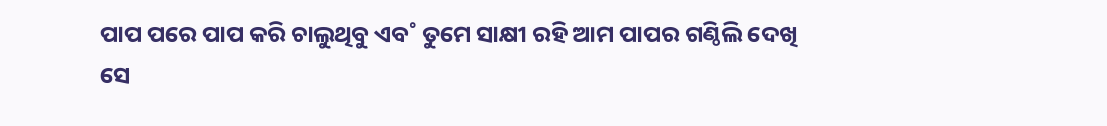ପାପ ପରେ ପାପ କରି ଚାଲୁଥିବୁ ଏବ˚ ତୁମେ ସାକ୍ଷୀ ରହି ଆମ ପାପର ଗଣ୍ଠିଲି ଦେଖି ସେ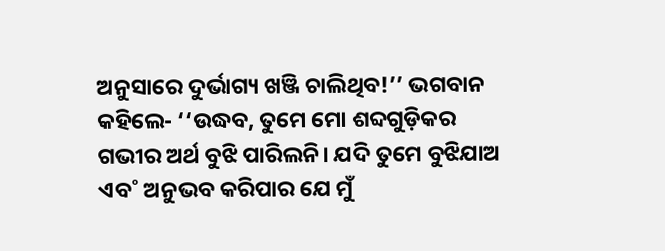ଅନୁସାରେ ଦୁର୍ଭାଗ୍ୟ ଖଞ୍ଜି ଚାଲିଥିବ!’’ ଭଗବାନ କହିଲେ- ‘‘ଉଦ୍ଧବ, ତୁମେ ମୋ ଶବ୍ଦଗୁଡ଼ିକର ଗଭୀର ଅର୍ଥ ବୁଝି ପାରିଲନି। ଯଦି ତୁମେ ବୁଝିଯାଅ ଏବ˚ ଅନୁଭବ କରିପାର ଯେ ମୁଁ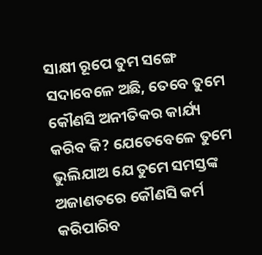ସାକ୍ଷୀ ରୂପେ ତୁମ ସଙ୍ଗେ ସଦାବେଳେ ଅଛି, ତେବେ ତୁମେ କୌଣସି ଅନୀତିକର କାର୍ଯ୍ୟ କରିବ କି? ଯେତେବେଳେ ତୁମେ ଭୁଲିଯାଅ ଯେ ତୁମେ ସମସ୍ତଙ୍କ ଅଜାଣତରେ କୌଣସି କର୍ମ କରିପାରିବ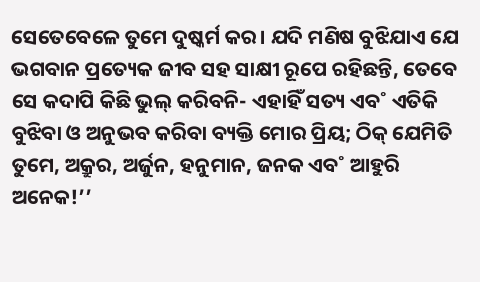ସେତେବେଳେ ତୁମେ ଦୁଷ୍କର୍ମ କର। ଯଦି ମଣିଷ ବୁଝିଯାଏ ଯେ ଭଗବାନ ପ୍ରତ୍ୟେକ ଜୀବ ସହ ସାକ୍ଷୀ ରୂପେ ରହିଛନ୍ତି, ତେବେ ସେ କଦାପି କିଛି ଭୁଲ୍‌ କରିବନି- ଏହାହିଁ ସତ୍ୟ ଏବ˚ ଏତିକି ବୁଝିବା ଓ ଅନୁଭବ କରିବା ବ୍ୟକ୍ତି ମୋର ପ୍ରିୟ; ଠିକ୍‌ ଯେମିତି ତୁମେ, ଅକ୍ରୁର, ଅର୍ଜୁନ, ହନୁମାନ, ଜନକ ଏବ˚ ଆହୁରି ଅନେକ!’’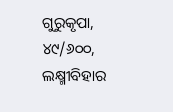ଗୁରୁକୃପା, ୪୯/୬୦୦, ଲକ୍ଷ୍ମୀବିହାର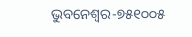ଭୁବନେଶ୍ବର-୭୫୧୦୦୫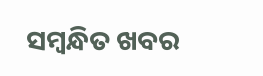ସମ୍ବନ୍ଧିତ ଖବର